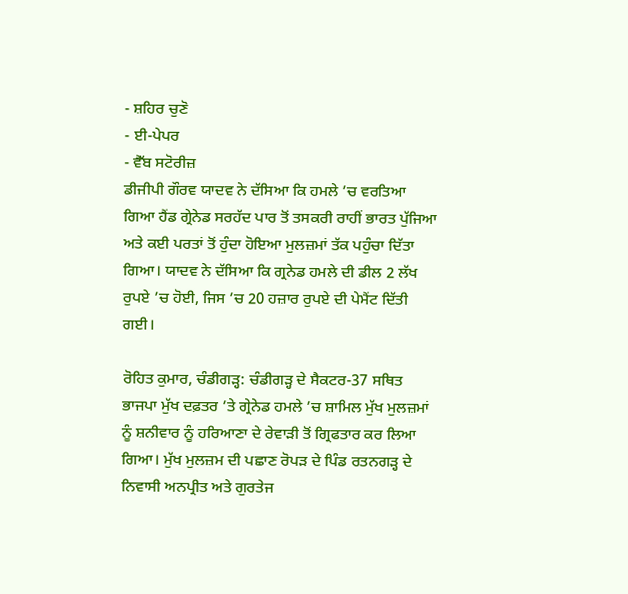- ਸ਼ਹਿਰ ਚੁਣੋ
- ਈ-ਪੇਪਰ
- ਵੈੱਬ ਸਟੋਰੀਜ਼
ਡੀਜੀਪੀ ਗੌਰਵ ਯਾਦਵ ਨੇ ਦੱਸਿਆ ਕਿ ਹਮਲੇ ’ਚ ਵਰਤਿਆ ਗਿਆ ਹੈਂਡ ਗ੍ਰੇਨੇਡ ਸਰਹੱਦ ਪਾਰ ਤੋਂ ਤਸਕਰੀ ਰਾਹੀਂ ਭਾਰਤ ਪੁੱਜਿਆ ਅਤੇ ਕਈ ਪਰਤਾਂ ਤੋਂ ਹੁੰਦਾ ਹੋਇਆ ਮੁਲਜ਼ਮਾਂ ਤੱਕ ਪਹੁੰਚਾ ਦਿੱਤਾ ਗਿਆ। ਯਾਦਵ ਨੇ ਦੱਸਿਆ ਕਿ ਗ੍ਰਨੇਡ ਹਮਲੇ ਦੀ ਡੀਲ 2 ਲੱਖ ਰੁਪਏ ’ਚ ਹੋਈ, ਜਿਸ ’ਚ 20 ਹਜ਼ਾਰ ਰੁਪਏ ਦੀ ਪੇਮੈਂਟ ਦਿੱਤੀ ਗਈ।

ਰੋਹਿਤ ਕੁਮਾਰ, ਚੰਡੀਗੜ੍ਹ: ਚੰਡੀਗੜ੍ਹ ਦੇ ਸੈਕਟਰ-37 ਸਥਿਤ ਭਾਜਪਾ ਮੁੱਖ ਦਫ਼ਤਰ ’ਤੇ ਗ੍ਰੇਨੇਡ ਹਮਲੇ ’ਚ ਸ਼ਾਮਿਲ ਮੁੱਖ ਮੁਲਜ਼ਮਾਂ ਨੂੰ ਸ਼ਨੀਵਾਰ ਨੂੰ ਹਰਿਆਣਾ ਦੇ ਰੇਵਾੜੀ ਤੋਂ ਗ੍ਰਿਫਤਾਰ ਕਰ ਲਿਆ ਗਿਆ। ਮੁੱਖ ਮੁਲਜ਼ਮ ਦੀ ਪਛਾਣ ਰੋਪੜ ਦੇ ਪਿੰਡ ਰਤਨਗੜ੍ਹ ਦੇ ਨਿਵਾਸੀ ਅਨਪ੍ਰੀਤ ਅਤੇ ਗੁਰਤੇਜ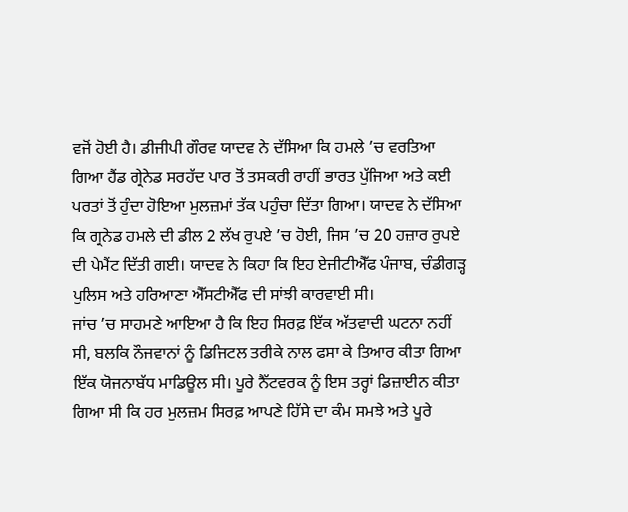ਵਜੋਂ ਹੋਈ ਹੈ। ਡੀਜੀਪੀ ਗੌਰਵ ਯਾਦਵ ਨੇ ਦੱਸਿਆ ਕਿ ਹਮਲੇ ’ਚ ਵਰਤਿਆ ਗਿਆ ਹੈਂਡ ਗ੍ਰੇਨੇਡ ਸਰਹੱਦ ਪਾਰ ਤੋਂ ਤਸਕਰੀ ਰਾਹੀਂ ਭਾਰਤ ਪੁੱਜਿਆ ਅਤੇ ਕਈ ਪਰਤਾਂ ਤੋਂ ਹੁੰਦਾ ਹੋਇਆ ਮੁਲਜ਼ਮਾਂ ਤੱਕ ਪਹੁੰਚਾ ਦਿੱਤਾ ਗਿਆ। ਯਾਦਵ ਨੇ ਦੱਸਿਆ ਕਿ ਗ੍ਰਨੇਡ ਹਮਲੇ ਦੀ ਡੀਲ 2 ਲੱਖ ਰੁਪਏ ’ਚ ਹੋਈ, ਜਿਸ ’ਚ 20 ਹਜ਼ਾਰ ਰੁਪਏ ਦੀ ਪੇਮੈਂਟ ਦਿੱਤੀ ਗਈ। ਯਾਦਵ ਨੇ ਕਿਹਾ ਕਿ ਇਹ ਏਜੀਟੀਐੱਫ ਪੰਜਾਬ, ਚੰਡੀਗੜ੍ਹ ਪੁਲਿਸ ਅਤੇ ਹਰਿਆਣਾ ਐੱਸਟੀਐੱਫ ਦੀ ਸਾਂਝੀ ਕਾਰਵਾਈ ਸੀ।
ਜਾਂਚ ’ਚ ਸਾਹਮਣੇ ਆਇਆ ਹੈ ਕਿ ਇਹ ਸਿਰਫ਼ ਇੱਕ ਅੱਤਵਾਦੀ ਘਟਨਾ ਨਹੀਂ ਸੀ, ਬਲਕਿ ਨੌਜਵਾਨਾਂ ਨੂੰ ਡਿਜਿਟਲ ਤਰੀਕੇ ਨਾਲ ਫਸਾ ਕੇ ਤਿਆਰ ਕੀਤਾ ਗਿਆ ਇੱਕ ਯੋਜਨਾਬੱਧ ਮਾਡਿਊਲ ਸੀ। ਪੂਰੇ ਨੈੱਟਵਰਕ ਨੂੰ ਇਸ ਤਰ੍ਹਾਂ ਡਿਜ਼ਾਈਨ ਕੀਤਾ ਗਿਆ ਸੀ ਕਿ ਹਰ ਮੁਲਜ਼ਮ ਸਿਰਫ਼ ਆਪਣੇ ਹਿੱਸੇ ਦਾ ਕੰਮ ਸਮਝੇ ਅਤੇ ਪੂਰੇ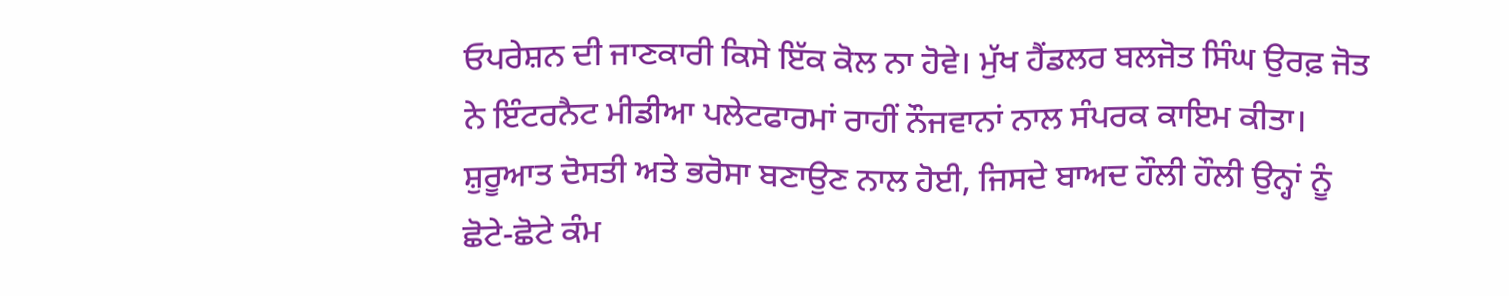ਓਪਰੇਸ਼ਨ ਦੀ ਜਾਣਕਾਰੀ ਕਿਸੇ ਇੱਕ ਕੋਲ ਨਾ ਹੋਵੇ। ਮੁੱਖ ਹੈਂਡਲਰ ਬਲਜੋਤ ਸਿੰਘ ਉਰਫ਼ ਜੋਤ ਨੇ ਇੰਟਰਨੈਟ ਮੀਡੀਆ ਪਲੇਟਫਾਰਮਾਂ ਰਾਹੀਂ ਨੌਜਵਾਨਾਂ ਨਾਲ ਸੰਪਰਕ ਕਾਇਮ ਕੀਤਾ। ਸ਼ੁਰੂਆਤ ਦੋਸਤੀ ਅਤੇ ਭਰੋਸਾ ਬਣਾਉਣ ਨਾਲ ਹੋਈ, ਜਿਸਦੇ ਬਾਅਦ ਹੌਲੀ ਹੌਲੀ ਉਨ੍ਹਾਂ ਨੂੰ ਛੋਟੇ-ਛੋਟੇ ਕੰਮ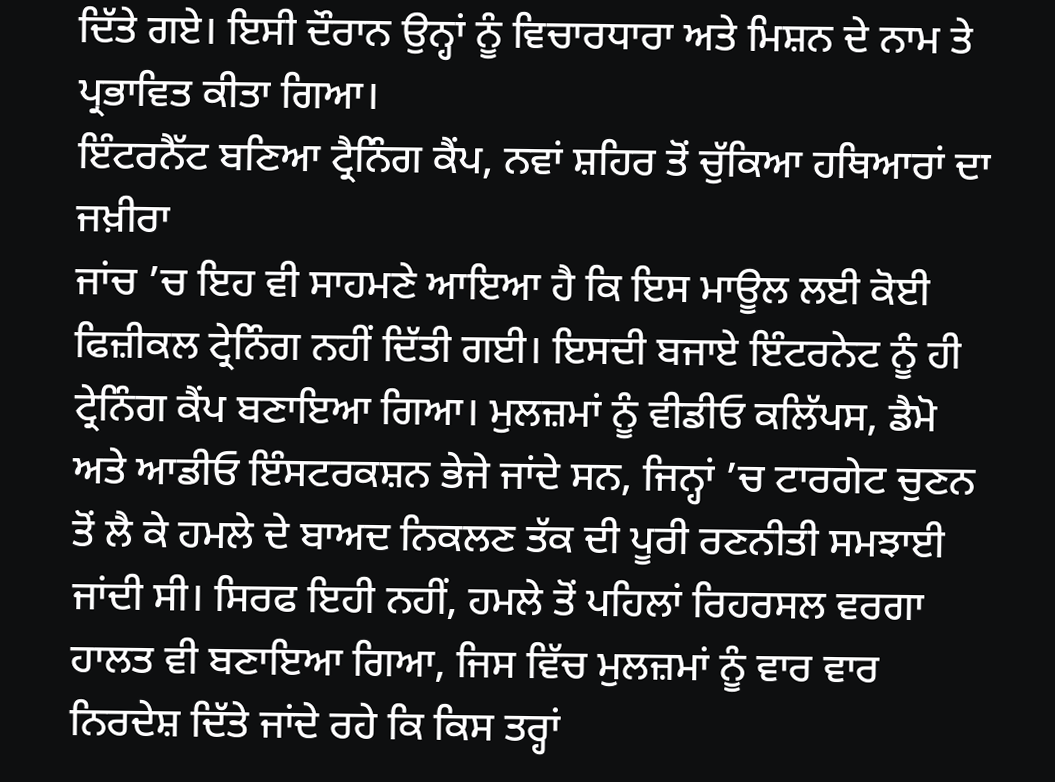ਦਿੱਤੇ ਗਏ। ਇਸੀ ਦੌਰਾਨ ਉਨ੍ਹਾਂ ਨੂੰ ਵਿਚਾਰਧਾਰਾ ਅਤੇ ਮਿਸ਼ਨ ਦੇ ਨਾਮ ਤੇ ਪ੍ਰਭਾਵਿਤ ਕੀਤਾ ਗਿਆ।
ਇੰਟਰਨੈੱਟ ਬਣਿਆ ਟ੍ਰੈਨਿੰਗ ਕੈਂਪ, ਨਵਾਂ ਸ਼ਹਿਰ ਤੋਂ ਚੁੱਕਿਆ ਹਥਿਆਰਾਂ ਦਾ ਜਖ਼ੀਰਾ
ਜਾਂਚ ’ਚ ਇਹ ਵੀ ਸਾਹਮਣੇ ਆਇਆ ਹੈ ਕਿ ਇਸ ਮਾਊਲ ਲਈ ਕੋਈ ਫਿਜ਼ੀਕਲ ਟ੍ਰੇਨਿੰਗ ਨਹੀਂ ਦਿੱਤੀ ਗਈ। ਇਸਦੀ ਬਜਾਏ ਇੰਟਰਨੇਟ ਨੂੰ ਹੀ ਟ੍ਰੇਨਿੰਗ ਕੈਂਪ ਬਣਾਇਆ ਗਿਆ। ਮੁਲਜ਼ਮਾਂ ਨੂੰ ਵੀਡੀਓ ਕਲਿੱਪਸ, ਡੈਮੋ ਅਤੇ ਆਡੀਓ ਇੰਸਟਰਕਸ਼ਨ ਭੇਜੇ ਜਾਂਦੇ ਸਨ, ਜਿਨ੍ਹਾਂ ’ਚ ਟਾਰਗੇਟ ਚੁਣਨ ਤੋਂ ਲੈ ਕੇ ਹਮਲੇ ਦੇ ਬਾਅਦ ਨਿਕਲਣ ਤੱਕ ਦੀ ਪੂਰੀ ਰਣਨੀਤੀ ਸਮਝਾਈ ਜਾਂਦੀ ਸੀ। ਸਿਰਫ ਇਹੀ ਨਹੀਂ, ਹਮਲੇ ਤੋਂ ਪਹਿਲਾਂ ਰਿਹਰਸਲ ਵਰਗਾ ਹਾਲਤ ਵੀ ਬਣਾਇਆ ਗਿਆ, ਜਿਸ ਵਿੱਚ ਮੁਲਜ਼ਮਾਂ ਨੂੰ ਵਾਰ ਵਾਰ ਨਿਰਦੇਸ਼ ਦਿੱਤੇ ਜਾਂਦੇ ਰਹੇ ਕਿ ਕਿਸ ਤਰ੍ਹਾਂ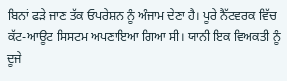ਬਿਨਾਂ ਫੜੇ ਜਾਣ ਤੱਕ ਓਪਰੇਸ਼ਨ ਨੂੰ ਅੰਜਾਮ ਦੇਣਾ ਹੈ। ਪੂਰੇ ਨੈੱਟਵਰਕ ਵਿੱਚ ਕੱਟ-ਆਊਟ ਸਿਸਟਮ ਅਪਣਾਇਆ ਗਿਆ ਸੀ। ਯਾਨੀ ਇਕ ਵਿਅਕਤੀ ਨੂੰ ਦੂਜੇ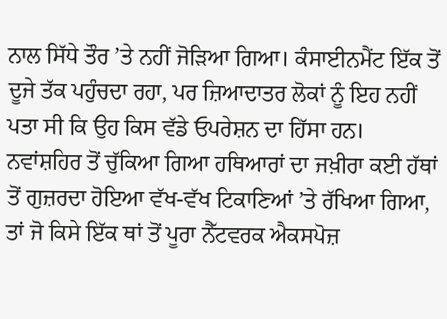ਨਾਲ ਸਿੱਧੇ ਤੌਰ ’ਤੇ ਨਹੀਂ ਜੋੜਿਆ ਗਿਆ। ਕੰਸਾਈਨਮੈਂਟ ਇੱਕ ਤੋਂ ਦੂਜੇ ਤੱਕ ਪਹੁੰਚਦਾ ਰਹਾ, ਪਰ ਜ਼ਿਆਦਾਤਰ ਲੋਕਾਂ ਨੂੰ ਇਹ ਨਹੀਂ ਪਤਾ ਸੀ ਕਿ ਉਹ ਕਿਸ ਵੱਡੇ ਓਪਰੇਸ਼ਨ ਦਾ ਹਿੱਸਾ ਹਨ। ਨਵਾਂਸ਼ਹਿਰ ਤੋਂ ਚੁੱਕਿਆ ਗਿਆ ਹਥਿਆਰਾਂ ਦਾ ਜਖ਼ੀਰਾ ਕਈ ਹੱਥਾਂ ਤੋਂ ਗੁਜ਼ਰਦਾ ਹੋਇਆ ਵੱਖ-ਵੱਖ ਟਿਕਾਣਿਆਂ ’ਤੇ ਰੱਖਿਆ ਗਿਆ, ਤਾਂ ਜੋ ਕਿਸੇ ਇੱਕ ਥਾਂ ਤੋਂ ਪੂਰਾ ਨੈੱਟਵਰਕ ਐਕਸਪੋਜ਼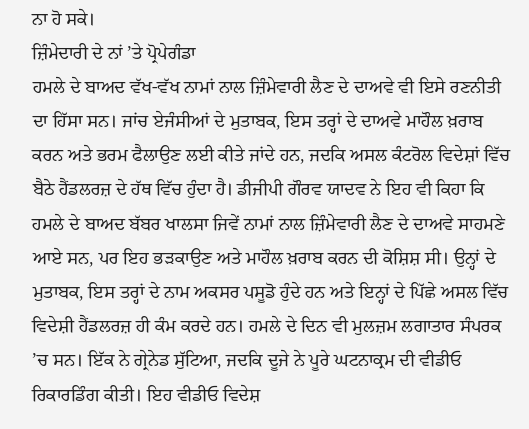ਨਾ ਹੋ ਸਕੇ।
ਜ਼ਿੰਮੇਦਾਰੀ ਦੇ ਨਾਂ ’ਤੇ ਪ੍ਰੋਪੇਗੰਡਾ
ਹਮਲੇ ਦੇ ਬਾਅਦ ਵੱਖ-ਵੱਖ ਨਾਮਾਂ ਨਾਲ ਜ਼ਿੰਮੇਵਾਰੀ ਲੈਣ ਦੇ ਦਾਅਵੇ ਵੀ ਇਸੇ ਰਣਨੀਤੀ ਦਾ ਹਿੱਸਾ ਸਨ। ਜਾਂਚ ਏਜੰਸੀਆਂ ਦੇ ਮੁਤਾਬਕ, ਇਸ ਤਰ੍ਹਾਂ ਦੇ ਦਾਅਵੇ ਮਾਹੌਲ ਖ਼ਰਾਬ ਕਰਨ ਅਤੇ ਭਰਮ ਫੈਲਾਉਣ ਲਈ ਕੀਤੇ ਜਾਂਦੇ ਹਨ, ਜਦਕਿ ਅਸਲ ਕੰਟਰੋਲ ਵਿਦੇਸ਼ਾਂ ਵਿੱਚ ਬੈਠੇ ਹੈਂਡਲਰਜ਼ ਦੇ ਹੱਥ ਵਿੱਚ ਹੁੰਦਾ ਹੈ। ਡੀਜੀਪੀ ਗੌਰਵ ਯਾਦਵ ਨੇ ਇਹ ਵੀ ਕਿਹਾ ਕਿ ਹਮਲੇ ਦੇ ਬਾਅਦ ਬੱਬਰ ਖਾਲਸਾ ਜਿਵੇਂ ਨਾਮਾਂ ਨਾਲ ਜ਼ਿੰਮੇਵਾਰੀ ਲੈਣ ਦੇ ਦਾਅਵੇ ਸਾਹਮਣੇ ਆਏ ਸਨ, ਪਰ ਇਹ ਭੜਕਾਉਣ ਅਤੇ ਮਾਹੌਲ ਖ਼ਰਾਬ ਕਰਨ ਦੀ ਕੋਸ਼ਿਸ਼ ਸੀ। ਉਨ੍ਹਾਂ ਦੇ ਮੁਤਾਬਕ, ਇਸ ਤਰ੍ਹਾਂ ਦੇ ਨਾਮ ਅਕਸਰ ਪਸੂਡੋ ਹੁੰਦੇ ਹਨ ਅਤੇ ਇਨ੍ਹਾਂ ਦੇ ਪਿੱਛੇ ਅਸਲ ਵਿੱਚ ਵਿਦੇਸ਼ੀ ਹੈਂਡਲਰਜ਼ ਹੀ ਕੰਮ ਕਰਦੇ ਹਨ। ਹਮਲੇ ਦੇ ਦਿਨ ਵੀ ਮੁਲਜ਼ਮ ਲਗਾਤਾਰ ਸੰਪਰਕ ’ਚ ਸਨ। ਇੱਕ ਨੇ ਗ੍ਰੇਨੇਡ ਸੁੱਟਿਆ, ਜਦਕਿ ਦੂਜੇ ਨੇ ਪੂਰੇ ਘਟਨਾਕ੍ਰਮ ਦੀ ਵੀਡੀਓ ਰਿਕਾਰਡਿੰਗ ਕੀਤੀ। ਇਹ ਵੀਡੀਓ ਵਿਦੇਸ਼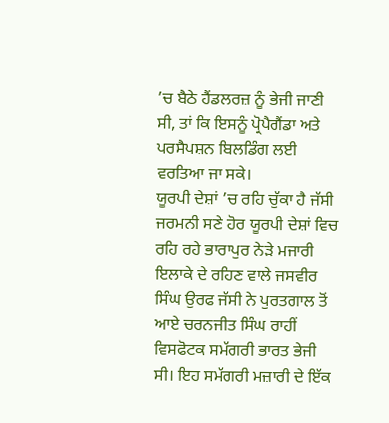’ਚ ਬੈਠੇ ਹੈਂਡਲਰਜ਼ ਨੂੰ ਭੇਜੀ ਜਾਣੀ ਸੀ, ਤਾਂ ਕਿ ਇਸਨੂੰ ਪ੍ਰੋਪੈਗੈਂਡਾ ਅਤੇ ਪਰਸੈਪਸ਼ਨ ਬਿਲਡਿੰਗ ਲਈ ਵਰਤਿਆ ਜਾ ਸਕੇ।
ਯੂਰਪੀ ਦੇਸ਼ਾਂ ’ਚ ਰਹਿ ਚੁੱਕਾ ਹੈ ਜੱਸੀ
ਜਰਮਨੀ ਸਣੇ ਹੋਰ ਯੂਰਪੀ ਦੇਸ਼ਾਂ ਵਿਚ ਰਹਿ ਰਹੇ ਭਾਰਾਪੁਰ ਨੇੜੇ ਮਜਾਰੀ ਇਲਾਕੇ ਦੇ ਰਹਿਣ ਵਾਲੇ ਜਸਵੀਰ ਸਿੰਘ ਉਰਫ ਜੱਸੀ ਨੇ ਪੁਰਤਗਾਲ ਤੋਂ ਆਏ ਚਰਨਜੀਤ ਸਿੰਘ ਰਾਹੀਂ ਵਿਸਫੋਟਕ ਸਮੱਗਰੀ ਭਾਰਤ ਭੇਜੀ ਸੀ। ਇਹ ਸਮੱਗਰੀ ਮਜ਼ਾਰੀ ਦੇ ਇੱਕ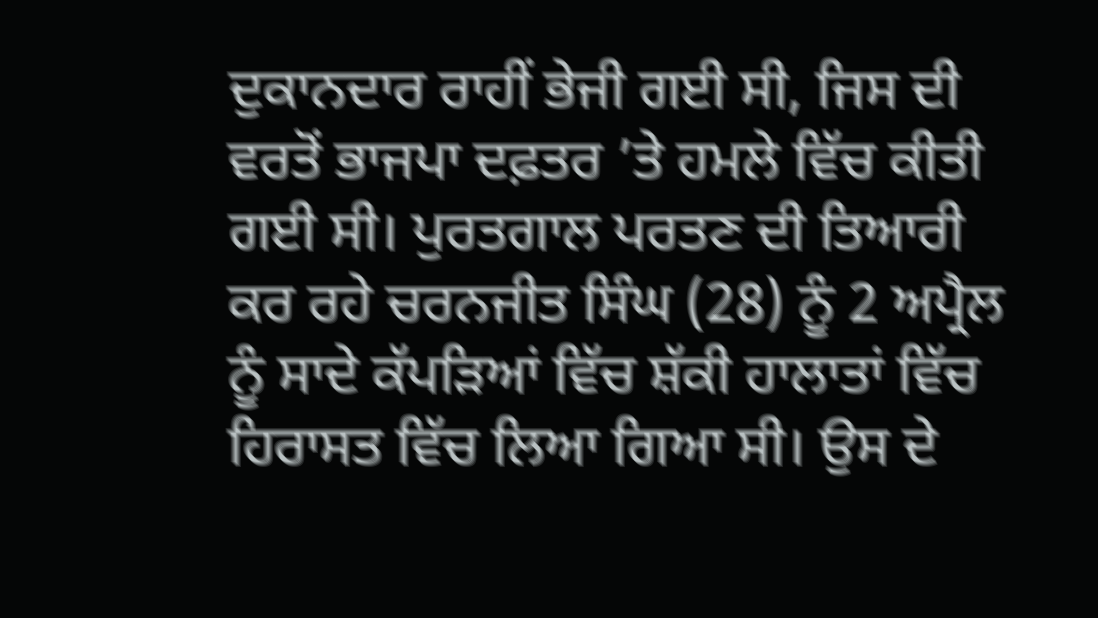ਦੁਕਾਨਦਾਰ ਰਾਹੀਂ ਭੇਜੀ ਗਈ ਸੀ, ਜਿਸ ਦੀ ਵਰਤੋਂ ਭਾਜਪਾ ਦਫ਼ਤਰ ’ਤੇ ਹਮਲੇ ਵਿੱਚ ਕੀਤੀ ਗਈ ਸੀ। ਪੁਰਤਗਾਲ ਪਰਤਣ ਦੀ ਤਿਆਰੀ ਕਰ ਰਹੇ ਚਰਨਜੀਤ ਸਿੰਘ (28) ਨੂੰ 2 ਅਪ੍ਰੈਲ ਨੂੰ ਸਾਦੇ ਕੱਪੜਿਆਂ ਵਿੱਚ ਸ਼ੱਕੀ ਹਾਲਾਤਾਂ ਵਿੱਚ ਹਿਰਾਸਤ ਵਿੱਚ ਲਿਆ ਗਿਆ ਸੀ। ਉਸ ਦੇ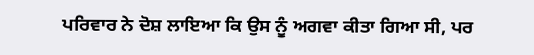ਪਰਿਵਾਰ ਨੇ ਦੋਸ਼ ਲਾਇਆ ਕਿ ਉਸ ਨੂੰ ਅਗਵਾ ਕੀਤਾ ਗਿਆ ਸੀ, ਪਰ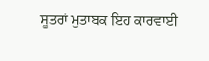ਸੂਤਰਾਂ ਮੁਤਾਬਕ ਇਹ ਕਾਰਵਾਈ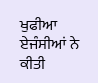ਖੁਫੀਆ ਏਜੰਸੀਆਂ ਨੇ ਕੀਤੀ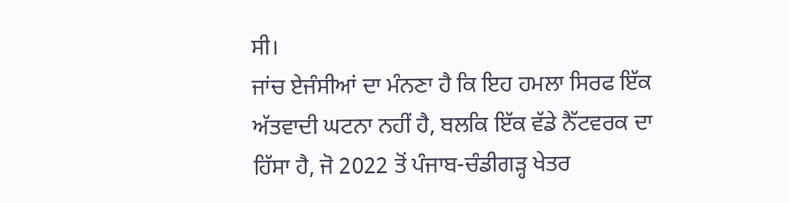ਸੀ।
ਜਾਂਚ ਏਜੰਸੀਆਂ ਦਾ ਮੰਨਣਾ ਹੈ ਕਿ ਇਹ ਹਮਲਾ ਸਿਰਫ ਇੱਕ ਅੱਤਵਾਦੀ ਘਟਨਾ ਨਹੀਂ ਹੈ, ਬਲਕਿ ਇੱਕ ਵੱਡੇ ਨੈੱਟਵਰਕ ਦਾ ਹਿੱਸਾ ਹੈ, ਜੋ 2022 ਤੋਂ ਪੰਜਾਬ-ਚੰਡੀਗੜ੍ਹ ਖੇਤਰ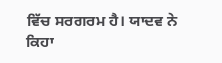ਵਿੱਚ ਸਰਗਰਮ ਹੈ। ਯਾਦਵ ਨੇ ਕਿਹਾ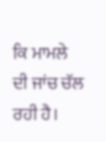ਕਿ ਮਾਮਲੇ ਦੀ ਜਾਂਚ ਚੱਲ ਰਹੀ ਹੈ।